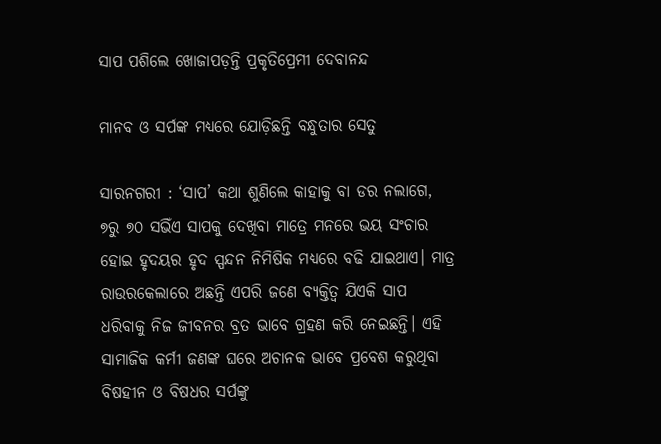ସାପ ପଶିଲେ ଖୋଜାପଡ଼ନ୍ତି ପ୍ରକୃତିପ୍ରେମୀ ଦେବାନନ୍ଦ

ମାନବ ଓ ସର୍ପଙ୍କ ମଧ୍ୟରେ ଯୋଡ଼ିଛନ୍ତି ବନ୍ଧୁତାର ସେତୁ

ସାରନଗରୀ : ‘ସାପ’ କଥା ଶୁଣିଲେ କାହାକୁ ବା ଡର ନଲାଗେ, ୭ରୁ ୭୦ ସଭିଁଏ ସାପକୁ ଦେଖିବା ମାତ୍ରେ ମନରେ ଭୟ ସଂଚାର ହୋଇ ହୃଦୟର ହୃଦ ସ୍ପନ୍ଦନ ନିମିଷିକ ମଧ୍ୟରେ ବଢି ଯାଇଥାଏ। ମାତ୍ର ରାଉରକେଲାରେ ଅଛନ୍ତି ଏପରି ଜଣେ ବ୍ୟକ୍ତିତ୍ୱ ଯିଏକି ସାପ ଧରିବାକୁ ନିଜ ଜୀବନର ବ୍ରତ ଭାବେ ଗ୍ରହଣ କରି ନେଇଛନ୍ତି। ଏହି ସାମାଜିକ କର୍ମୀ ଜଣଙ୍କ ଘରେ ଅଚାନକ ଭାବେ ପ୍ରବେଶ କରୁଥିବା ବିଷହୀନ ଓ ବିଷଧର ସର୍ପଙ୍କୁ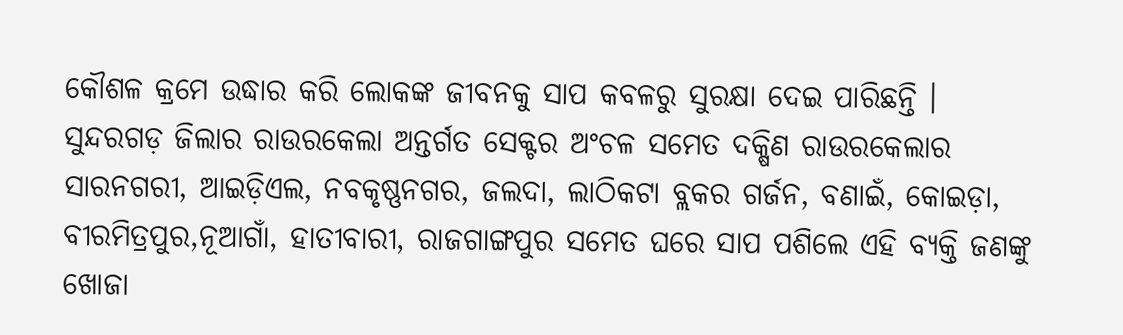କୌଶଳ କ୍ରମେ ଉଦ୍ଧାର କରି ଲୋକଙ୍କ ଜୀବନକୁ ସାପ କବଳରୁ ସୁରକ୍ଷା ଦେଇ ପାରିଛନ୍ତି । ସୁନ୍ଦରଗଡ଼ ଜିଲାର ରାଉରକେଲା ଅନ୍ତର୍ଗତ ସେକ୍ଟର ଅଂଚଳ ସମେତ ଦକ୍ଷିଣ ରାଉରକେଲାର ସାରନଗରୀ, ଆଇଡ଼ିଏଲ, ନବକୃଷ୍ଣନଗର, ଜଲଦା, ଲାଠିକଟା ବ୍ଲକର ଗର୍ଜନ, ବଣାଇଁ, କୋଇଡ଼ା, ବୀରମିତ୍ରପୁର,ନୂଆଗାଁ, ହାତୀବାରୀ, ରାଜଗାଙ୍ଗପୁର ସମେତ ଘରେ ସାପ ପଶିଲେ ଏହି ବ୍ୟକ୍ତି ଜଣଙ୍କୁ ଖୋଜା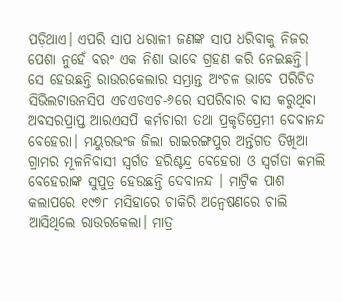ପଡ଼ିଥାଏ। ଏପରି ସାପ ଧରାଳୀ ଜଣଙ୍କ ସାପ ଧରିବାକୁ ନିଜର ପେଶା ନୁହେଁ ବରଂ ଏକ ନିଶା ଭାବେ ଗ୍ରହଣ କରି ନେଇଛନ୍ତି।
ସେ ହେଉଛନ୍ତି ରାଉରକେଲାର ସମ୍ଭ୍ରାନ୍ତ ଅଂଚଳ ଭାବେ ପରିଚିତ ସିଭିଲଟାଉନସିପ ଏଚଏଚଏଚ-୬ରେ ସପରିବାର ବାସ କରୁଥିବା ଅବସରପ୍ରାପ୍ତ ଆରଏସପି କର୍ମଚାରୀ ତଥା ପ୍ରକୃତିପ୍ରେମୀ ଦେବାନନ୍ଦ ବେହେରା। ମୟୁରଭଂଜ ଜିଲା ରାଇରଙ୍ଗପୁର ଅର୍ନ୍ତଗତ ତିଖିଆ ଗ୍ରାମର ମୂଳନିବାସୀ ସ୍ୱର୍ଗତ ହରିଶ୍ଚନ୍ଦ୍ର ବେହେରା ଓ ସ୍ୱର୍ଗତା କମଲି ବେହେରାଙ୍କ ସୁପୁତ୍ର ହେଉଛନ୍ତି ଦେବାନନ୍ଦ । ମାଟ୍ରିକ ପାଶ କଲାପରେ ୧୯୭୮ ମସିହାରେ ଚାକିରି ଅନ୍ୱେଷଣରେ ଚାଲି ଆସିଥିଲେ ରାଉରକେଲା। ମାତ୍ର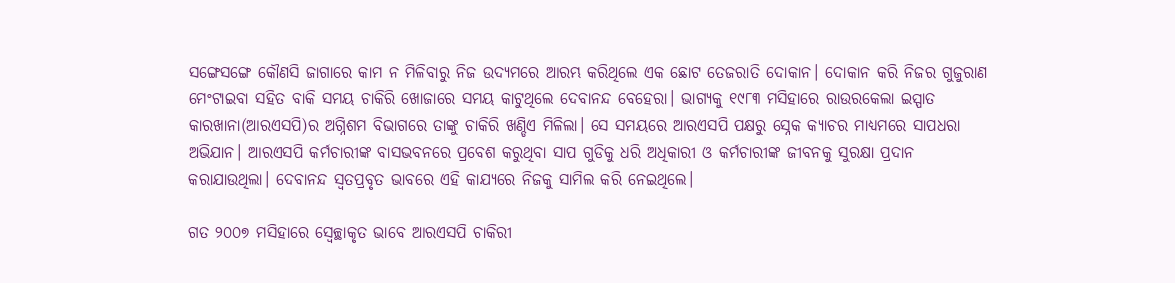ସଙ୍ଗେସଙ୍ଗେ କୌଣସି ଜାଗାରେ କାମ ନ ମିଳିବାରୁ ନିଜ ଉଦ୍ୟମରେ ଆରମ୍ଭ କରିଥିଲେ ଏକ ଛୋଟ ତେଜରାତି ଦୋକାନ। ଦୋକାନ କରି ନିଜର ଗୁଜୁରାଣ ମେଂଟାଇବା ସହିତ ବାକି ସମୟ ଚାକିରି ଖୋଜାରେ ସମୟ କାଟୁଥିଲେ ଦେବାନନ୍ଦ ବେହେରା। ଭାଗ୍ୟକୁ ୧୯୮୩ ମସିହାରେ ରାଉରକେଲା ଇସ୍ପାତ କାରଖାନା(ଆରଏସପି)ର ଅଗ୍ନିଶମ ବିଭାଗରେ ତାଙ୍କୁ ଚାକିରି ଖଣ୍ଡିଏ ମିଳିଲା। ସେ ସମୟରେ ଆରଏସପି ପକ୍ଷରୁ ସ୍ନେକ କ୍ୟାଚର ମାଧ୍ୟମରେ ସାପଧରା ଅଭିଯାନ। ଆରଏସପି କର୍ମଚାରୀଙ୍କ ବାସଭବନରେ ପ୍ରବେଶ କରୁଥିବା ସାପ ଗୁଡିକୁ ଧରି ଅଧିକାରୀ ଓ କର୍ମଚାରୀଙ୍କ ଜୀବନକୁ ସୁରକ୍ଷା ପ୍ରଦାନ କରାଯାଉଥିଲା। ଦେବାନନ୍ଦ ସ୍ୱତପ୍ରବୃତ ଭାବରେ ଏହି କାଯ୍ୟରେ ନିଜକୁ ସାମିଲ କରି ନେଇଥିଲେ।

ଗତ ୨୦୦୭ ମସିହାରେ ସ୍ୱେଚ୍ଛାକୃତ ଭାବେ ଆରଏସପି ଚାକିରୀ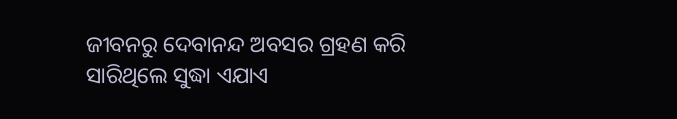ଜୀବନରୁ ଦେବାନନ୍ଦ ଅବସର ଗ୍ରହଣ କରି ସାରିଥିଲେ ସୁଦ୍ଧା ଏଯାଏ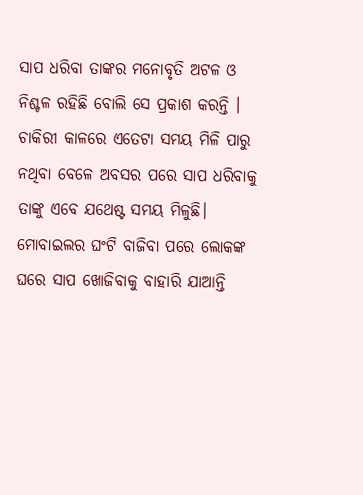ସାପ ଧରିବା ତାଙ୍କର ମନୋବୃତି ଅଟଳ ଓ ନିଶ୍ଚଳ ରହିଛି ବୋଲି ସେ ପ୍ରକାଶ କରନ୍ତି । ଚାକିରୀ କାଳରେ ଏତେଟା ସମୟ ମିଳି ପାରୁ ନଥିବା ବେଳେ ଅବସର ପରେ ସାପ ଧରିବାକୁ ତାଙ୍କୁ ଏବେ ଯଥେଷ୍ଟ ସମୟ ମିଳୁଛି। ମୋବାଇଲର ଘଂଟି ବାଜିବା ପରେ ଲୋକଙ୍କ ଘରେ ସାପ ଖୋଜିବାକୁ ବାହାରି ଯାଆନ୍ତି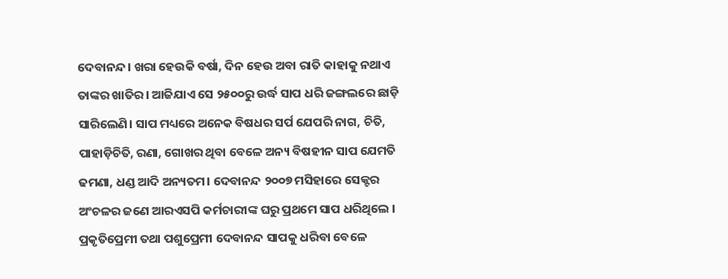ଦେବାନନ୍ଦ। ଖରା ହେଉକି ବର୍ଷା, ଦିନ ହେଉ ଅବା ରାତି କାହାକୁ ନଥାଏ ତାଙ୍କର ଖାତିର। ଆଜିଯାଏ ସେ ୨୫୦୦ରୁ ଉର୍ଦ୍ଧ ସାପ ଧରି ଜଙ୍ଗଲରେ ଛାଡ଼ି ସାରିଲେଣି। ସାପ ମଧ୍ୟରେ ଅନେକ ବିଷଧର ସର୍ପ ଯେପରି ନାଗ, ଚିତି, ପାହାଡ଼ିଚିତି, ରଣା, ଗୋଖର ଥିବା ବେଳେ ଅନ୍ୟ ବିଷହୀନ ସାପ ଯେମତି ଢମଣା, ଧଣ୍ଡ ଆଦି ଅନ୍ୟତମ। ଦେବାନନ୍ଦ ୨୦୦୭ ମସିହାରେ ସେକ୍ଟର ଅଂଚଳର ଜଣେ ଆରଏସପି କର୍ମଚାରୀଙ୍କ ଘରୁ ପ୍ରଥମେ ସାପ ଧରିଥିଲେ । ପ୍ରକୃତିପ୍ରେମୀ ତଥା ପଶୁପ୍ରେମୀ ଦେବାନନ୍ଦ ସାପକୁ ଧରିବା ବେଳେ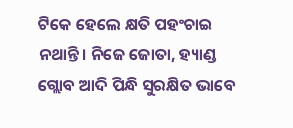ଟିକେ ହେଲେ କ୍ଷତି ପହଂଚାଇ ନଥାନ୍ତି। ନିଜେ ଜୋତା, ହ୍ୟାଣ୍ଡ ଗ୍ଲୋବ ଆଦି ପିନ୍ଧି ସୁରକ୍ଷିତ ଭାବେ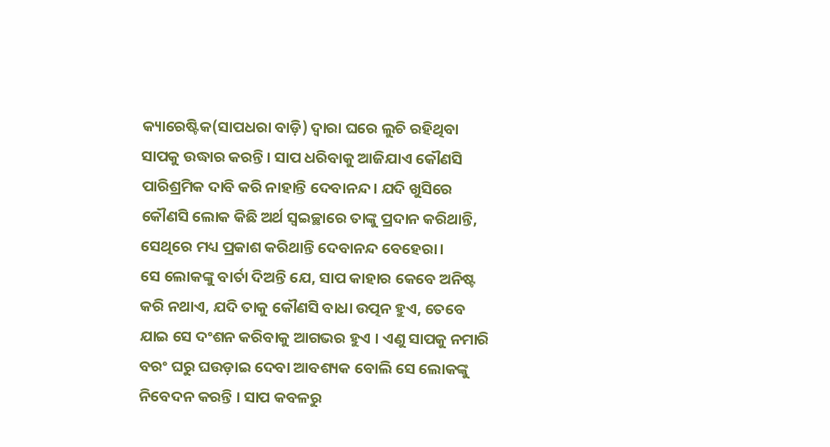କ୍ୟାରେଷ୍ଟିକ(ସାପଧରା ବାଡ଼ି) ଦ୍ୱାରା ଘରେ ଲୁଚି ରହିଥିବା ସାପକୁ ଉଦ୍ଧାର କରନ୍ତି। ସାପ ଧରିବାକୁ ଆଜିଯାଏ କୌଣସି ପାରିଶ୍ରମିକ ଦାବି କରି ନାହାନ୍ତି ଦେବାନନ୍ଦ। ଯଦି ଖୁସିରେ କୌଣସି ଲୋକ କିଛି ଅର୍ଥ ସ୍ୱଇଚ୍ଛାରେ ତାଙ୍କୁ ପ୍ରଦାନ କରିଥାନ୍ତି, ସେଥିରେ ମଧ୍ୟ ପ୍ରକାଶ କରିଥାନ୍ତି ଦେବାନନ୍ଦ ବେହେରା।
ସେ ଲୋକଙ୍କୁ ବାର୍ତା ଦିଅନ୍ତି ଯେ, ସାପ କାହାର କେବେ ଅନିଷ୍ଟ କରି ନଥାଏ, ଯଦି ତାକୁ କୌଣସି ବାଧା ଉତ୍ପନ ହୁଏ, ତେବେ ଯାଇ ସେ ଦଂଶନ କରିବାକୁ ଆଗଭର ହୁଏ । ଏଣୁ ସାପକୁ ନମାରି ବରଂ ଘରୁ ଘଉଡ଼ାଇ ଦେବା ଆବଶ୍ୟକ ବୋଲି ସେ ଲୋକଙ୍କୁ ନିବେଦନ କରନ୍ତି । ସାପ କବଳରୁ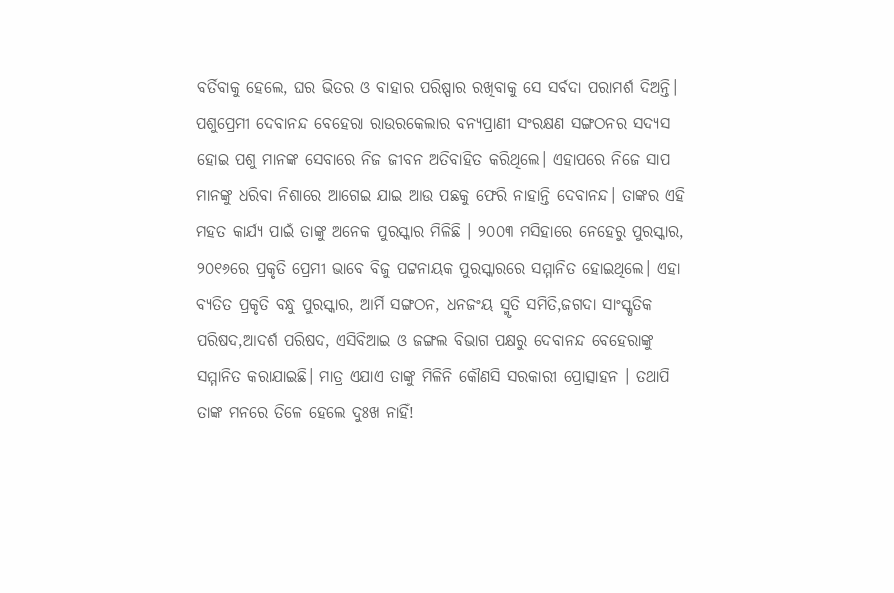ବର୍ତିବାକୁ ହେଲେ, ଘର ଭିତର ଓ ବାହାର ପରିଷ୍ପାର ରଖିବାକୁ ସେ ସର୍ବଦା ପରାମର୍ଶ ଦିଅନ୍ତି। ପଶୁପ୍ରେମୀ ଦେବାନନ୍ଦ ବେହେରା ରାଉରକେଲାର ବନ୍ୟପ୍ରାଣୀ ସଂରକ୍ଷଣ ସଙ୍ଗଠନର ସଦ୍ୟସ ହୋଇ ପଶୁ ମାନଙ୍କ ସେବାରେ ନିଜ ଜୀବନ ଅତିବାହିତ କରିଥିଲେ। ଏହାପରେ ନିଜେ ସାପ ମାନଙ୍କୁ ଧରିବା ନିଶାରେ ଆଗେଇ ଯାଇ ଆଉ ପଛକୁ ଫେରି ନାହାନ୍ତି ଦେବାନନ୍ଦ। ତାଙ୍କର ଏହି ମହତ କାର୍ଯ୍ୟ ପାଇଁ ତାଙ୍କୁ ଅନେକ ପୁରସ୍କାର ମିଳିଛି । ୨୦୦୩ ମସିହାରେ ନେହେରୁ ପୁରସ୍କାର, ୨୦୧୬ରେ ପ୍ରକୃତି ପ୍ରେମୀ ଭାବେ ବିଜୁ ପଟ୍ଟନାୟକ ପୁରସ୍କାରରେ ସମ୍ମାନିତ ହୋଇଥିଲେ। ଏହା ବ୍ୟତିତ ପ୍ରକୃତି ବନ୍ଧୁ ପୁରସ୍କାର, ଆର୍ମି ସଙ୍ଗଠନ, ଧନଜଂୟ ସ୍ମୃତି ସମିତି,ଜଗଦା ସାଂସ୍କୃତିକ ପରିଷଦ,ଆଦର୍ଶ ପରିଷଦ, ଏସିବିଆଇ ଓ ଜଙ୍ଗଲ ବିଭାଗ ପକ୍ଷରୁ ଦେବାନନ୍ଦ ବେହେରାଙ୍କୁ ସମ୍ମାନିତ କରାଯାଇଛି। ମାତ୍ର ଏଯାଏ ତାଙ୍କୁ ମିଳିନି କୌଣସି ସରକାରୀ ପ୍ରୋତ୍ସାହନ । ତଥାପି ତାଙ୍କ ମନରେ ତିଳେ ହେଲେ ଦୁଃଖ ନାହିଁ!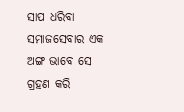ସାପ ଧରିବା ସମାଜସେବାର ଏକ ଅଙ୍ଗ ଭାବେ ସେ ଗ୍ରହଣ କରି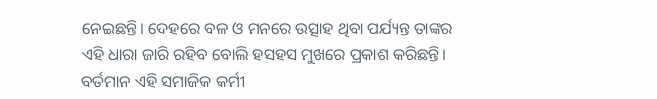ନେଇଛନ୍ତି। ଦେହରେ ବଳ ଓ ମନରେ ଉତ୍ସାହ ଥିବା ପର୍ଯ୍ୟନ୍ତ ତାଙ୍କର ଏହି ଧାରା ଜାରି ରହିବ ବୋଲି ହସହସ ମୁଖରେ ପ୍ରକାଶ କରିଛନ୍ତି। ବର୍ତମାନ ଏହି ସମାଜିକ କର୍ମୀ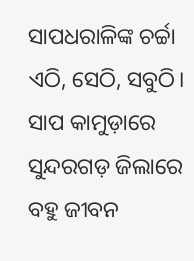ସାପଧରାଳିଙ୍କ ଚର୍ଚ୍ଚା ଏଠି, ସେଠି, ସବୁଠି। ସାପ କାମୁଡ଼ାରେ ସୁନ୍ଦରଗଡ଼ ଜିଲାରେ ବହୁ ଜୀବନ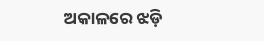ଅକାଳରେ ଝଡ଼ି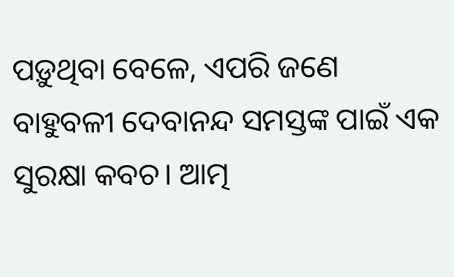ପଡ଼ୁଥିବା ବେଳେ, ଏପରି ଜଣେ ବାହୁବଳୀ ଦେବାନନ୍ଦ ସମସ୍ତଙ୍କ ପାଇଁ ଏକ ସୁରକ୍ଷା କବଚ। ଆତ୍ମ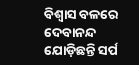ବିଶ୍ୱାସ ବଳରେ ଦେବାନନ୍ଦ ଯୋଡ଼ିଛନ୍ତି ସର୍ପ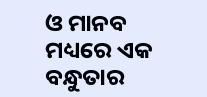ଓ ମାନବ ମଧ୍ୟରେ ଏକ ବନ୍ଧୁତାର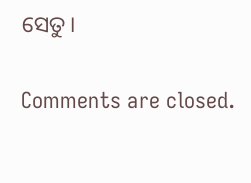ସେତୁ।

Comments are closed.